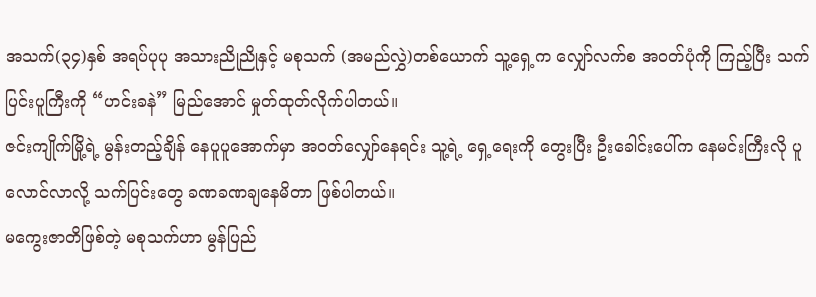အသက်(၃၄)နှစ် အရပ်ပုပု အသားညိုညိုနှင့် မစုသက် (အမည်လွှဲ)တစ်ယောက် သူ့ရှေ့က လျှော်လက်စ အဝတ်ပုံကို ကြည့်ပြီး သက်ပြင်းပူကြီးကို “ဟင်းခနဲ” မြည်အောင် မှုတ်ထုတ်လိုက်ပါတယ်။
ဇင်းကျိုက်မြို့ရဲ့ မွန်းတည့်ချိန် နေပူပူအောက်မှာ အဝတ်လျှော်နေရင်း သူ့ရဲ့ ရှေ့ရေးကို တွေးပြီး ဦးခေါင်းပေါ်က နေမင်းကြီးလို ပူလောင်လာလို့ သက်ပြင်းတွေ ခဏခဏချနေမိတာ ဖြစ်ပါတယ်။
မကွေးဇာတိဖြစ်တဲ့ မစုသက်ဟာ မွန်ပြည်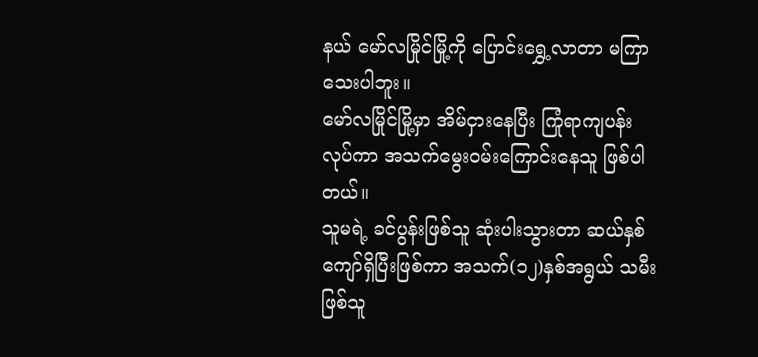နယ် မော်လမြိုင်မြို့ကို ပြောင်းရွှေ့လာတာ မကြာသေးပါဘူး။
မော်လမြိုင်မြို့မှာ အိမ်ငှားနေပြီး ကြုံရာကျပန်းလုပ်ကာ အသက်မွေးဝမ်းကြောင်းနေသူ ဖြစ်ပါတယ်။
သူမရဲ့ ခင်ပွန်းဖြစ်သူ ဆုံးပါးသွားတာ ဆယ်နှစ်ကျော်ရှိပြီးဖြစ်ကာ အသက်(၁၂)နှစ်အရွယ် သမီးဖြစ်သူ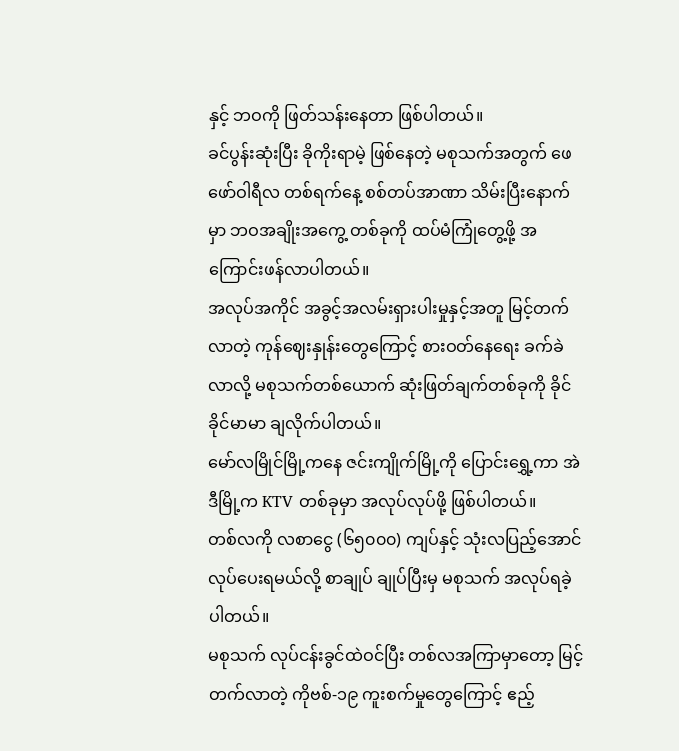နှင့် ဘဝကို ဖြတ်သန်းနေတာ ဖြစ်ပါတယ်။
ခင်ပွန်းဆုံးပြီး ခိုကိုးရာမဲ့ ဖြစ်နေတဲ့ မစုသက်အတွက် ဖေဖော်ဝါရီလ တစ်ရက်နေ့ စစ်တပ်အာဏာ သိမ်းပြီးနောက်မှာ ဘဝအချိုးအကွေ့ တစ်ခုကို ထပ်မံကြုံတွေ့ဖို့ အကြောင်းဖန်လာပါတယ်။
အလုပ်အကိုင် အခွင့်အလမ်းရှားပါးမှုနှင့်အတူ မြင့်တက်လာတဲ့ ကုန်ဈေးနှုန်းတွေကြောင့် စားဝတ်နေရေး ခက်ခဲလာလို့ မစုသက်တစ်ယောက် ဆုံးဖြတ်ချက်တစ်ခုကို ခိုင်ခိုင်မာမာ ချလိုက်ပါတယ်။
မော်လမြိုင်မြို့ကနေ ဇင်းကျိုက်မြို့ကို ပြောင်းရွှေ့ကာ အဲဒီမြို့က KTV တစ်ခုမှာ အလုပ်လုပ်ဖို့ ဖြစ်ပါတယ်။
တစ်လကို လစာငွေ (၆၅၀၀၀) ကျပ်နှင့် သုံးလပြည့်အောင် လုပ်ပေးရမယ်လို့ စာချုပ် ချုပ်ပြီးမှ မစုသက် အလုပ်ရခဲ့ပါတယ်။
မစုသက် လုပ်ငန်းခွင်ထဲဝင်ပြီး တစ်လအကြာမှာတော့ မြင့်တက်လာတဲ့ ကိုဗစ်-၁၉ ကူးစက်မှုတွေကြောင့် ဧည့်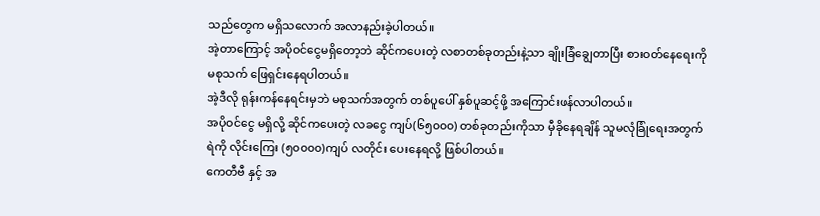သည်တွေက မရှိသလောက် အလာနည်းခဲ့ပါတယ်။
အဲ့တာကြောင့် အပိုဝင်ငွေမရှိတော့ဘဲ ဆိုင်ကပေးတဲ့ လစာတစ်ခုတည်းနဲ့သာ ချိုးခြံချွေတာပြီး စားဝတ်နေရေးကို မစုသက် ဖြေရှင်းနေရပါတယ်။
အဲ့ဒီလို ရုန်းကန်နေရင်းမှဘဲ မစုသက်အတွက် တစ်ပူပေါ် နှစ်ပူဆင့်ဖို့ အကြောင်းဖန်လာပါတယ်။
အပိုဝင်ငွေ မရှိလို့ ဆိုင်ကပေးတဲ့ လခငွေ ကျပ်(၆၅၀၀၀) တစ်ခုတည်းကိုသာ မှီခိုနေရချိန် သူမလုံခြုံရေးအတွက် ရဲကို လိုင်းကြေး (၅၀၀၀၀)ကျပ် လတိုင်း ပေးနေရလို့ ဖြစ်ပါတယ်။
ကေတီဗီ နှင့် အ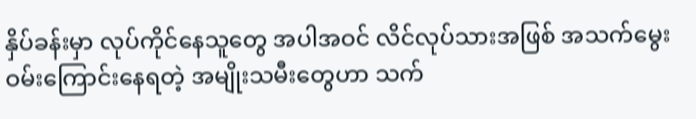နှိပ်ခန်းမှာ လုပ်ကိုင်နေသူတွေ အပါအဝင် လိင်လုပ်သားအဖြစ် အသက်မွေးဝမ်းကြောင်းနေရတဲ့ အမျိုးသမီးတွေဟာ သက်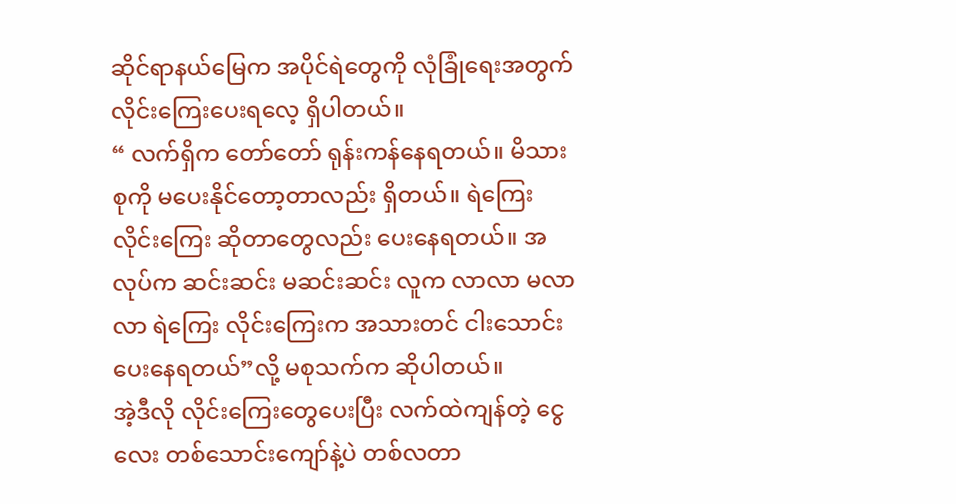ဆိုင်ရာနယ်မြေက အပိုင်ရဲတွေကို လုံခြုံရေးအတွက် လိုင်းကြေးပေးရလေ့ ရှိပါတယ်။
“ လက်ရှိက တော်တော် ရုန်းကန်နေရတယ်။ မိသားစုကို မပေးနိုင်တော့တာလည်း ရှိတယ်။ ရဲကြေး လိုင်းကြေး ဆိုတာတွေလည်း ပေးနေရတယ်။ အလုပ်က ဆင်းဆင်း မဆင်းဆင်း လူက လာလာ မလာလာ ရဲကြေး လိုင်းကြေးက အသားတင် ငါးသောင်း ပေးနေရတယ်”လို့ မစုသက်က ဆိုပါတယ်။
အဲ့ဒီလို လိုင်းကြေးတွေပေးပြီး လက်ထဲကျန်တဲ့ ငွေလေး တစ်သောင်းကျော်နဲ့ပဲ တစ်လတာ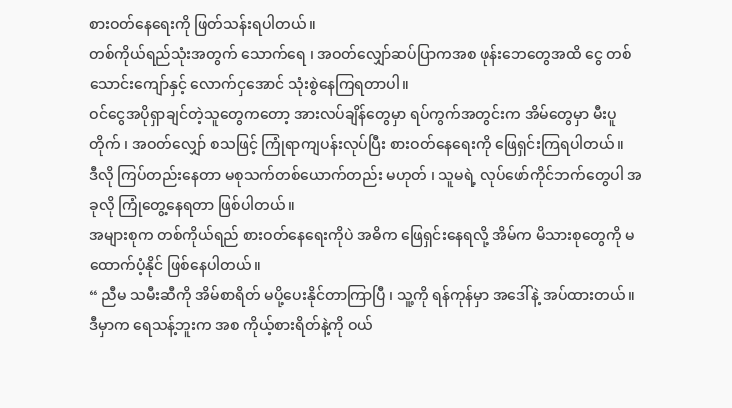စားဝတ်နေရေးကို ဖြတ်သန်းရပါတယ်။
တစ်ကိုယ်ရည်သုံးအတွက် သောက်ရေ ၊ အဝတ်လျှော်ဆပ်ပြာကအစ ဖုန်းဘေတွေအထိ ငွေ တစ်သောင်းကျော်နှင့် လောက်ငှအောင် သုံးစွဲနေကြရတာပါ။
ဝင်ငွေအပိုရှာချင်တဲ့သူတွေကတော့ အားလပ်ချိန်တွေမှာ ရပ်ကွက်အတွင်းက အိမ်တွေမှာ မီးပူတိုက် ၊ အဝတ်လျှော် စသဖြင့် ကြုံရာကျပန်းလုပ်ပြီး စားဝတ်နေရေးကို ဖြေရှင်းကြရပါတယ်။
ဒီလို ကြပ်တည်းနေတာ မစုသက်တစ်ယောက်တည်း မဟုတ် ၊ သူမရဲ့ လုပ်ဖော်ကိုင်ဘက်တွေပါ အခုလို ကြုံတွေ့နေရတာ ဖြစ်ပါတယ်။
အများစုက တစ်ကိုယ်ရည် စားဝတ်နေရေးကိုပဲ အဓိက ဖြေရှင်းနေရလို့ အိမ်က မိသားစုတွေကို မထောက်ပံ့နိုင် ဖြစ်နေပါတယ်။
“ ညီမ သမီးဆီကို အိမ်စာရိတ် မပို့ပေးနိုင်တာကြာပြီ ၊ သူ့ကို ရန်ကုန်မှာ အဒေါ်နဲ့ အပ်ထားတယ်။ ဒီမှာက ရေသန့်ဘူးက အစ ကိုယ့်စားရိတ်နဲ့ကို ဝယ်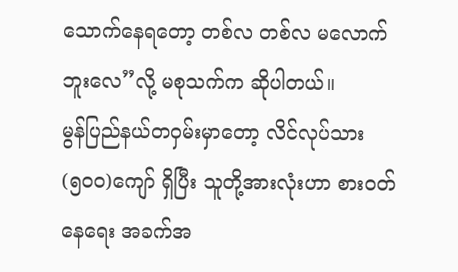သောက်နေရတော့ တစ်လ တစ်လ မလောက်ဘူးလေ”လို့ မစုသက်က ဆိုပါတယ်။
မွန်ပြည်နယ်တဝှမ်းမှာတော့ လိင်လုပ်သား (၅၀၀)ကျော် ရှိပြီး သူတို့အားလုံးဟာ စားဝတ်နေရေး အခက်အ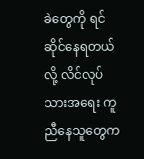ခဲတွေကို ရင်ဆိုင်နေရတယ်လို့ လိင်လုပ်သားအရေး ကူညီနေသူတွေက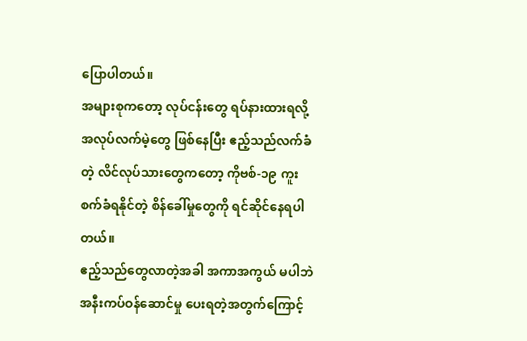ပြောပါတယ်။
အများစုကတော့ လုပ်ငန်းတွေ ရပ်နားထားရလို့ အလုပ်လက်မဲ့တွေ ဖြစ်နေပြီး ဧည့်သည်လက်ခံတဲ့ လိင်လုပ်သားတွေကတော့ ကိုဗစ်-၁၉ ကူးစက်ခံရနိုင်တဲ့ စိန်ခေါ်မှုတွေကို ရင်ဆိုင်နေရပါတယ်။
ဧည့်သည်တွေလာတဲ့အခါ အကာအကွယ် မပါဘဲ အနီးကပ်ဝန်ဆောင်မှု ပေးရတဲ့အတွက်ကြောင့်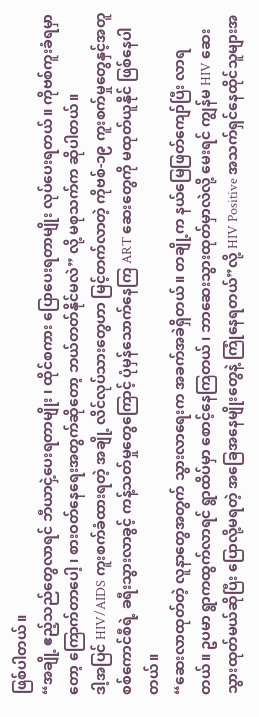ဖြစ်ပါတယ်။
“အချို့ ဧည့်သည်တွေလာရင် ဘီယာငှဲ့ပေးရတာမျိုး ၊ ထိုင်စကား ပြောပေးရတာမျိုး လုပ်ပေးရတယ်။ ကိုဗစ်ကူးခံရမှာတော့ ကြောက်တာပေါ့ ၊ စားဝတ်နေရေးအတွက်ဆိုတော့ ဘယ်တတ်နိုင်မလဲ” လို့ မစုသက်က ဆိုပါတယ်။
ဒါ့အပြင် HIV/AIDS ကူးစက်ခံထားရတဲ့ အချို့ လိင်လုပ်သားတွေဟာ မြင့်တက်လာတဲ့ ကိုဗစ်-၁၉ ကူးစက်မှုတွေနှင့်အတူ စစ်ကောင်စီရဲ့ ခရီးသွားလာခွင့် ကန့်သတ်မှုတွေကြောင့် ပုံမှန်သောက်နေကြ ART ဆေးတွေကို မထုတ်ယူနိုင် ဖြစ်နေပါတယ်။
“ဆေးလာထုတ်တဲ့ လူနာတွေအတွက် သွားလာရေးက အခက်အခဲရှိတယ်။ တချို့က နယ်မြေဖြတ်ကျော်ပြီး လာရတယ်။ ဥပမာ ရွာကထွက်လာရင် ရွာထိပ်မှာ စောင့်နေကြတယ် ၊ ဘာဆေးသွားထုတ်မှာလဲလို့ မေးရင် ကျွန်မ HIV ဆေး သွားထုတ်မယ်ဆိုပြီး ပြောလို့မရတဲ့ အခြေအနေမျိုးတွေနဲ့ ကြုံနေရတယ်”လို့ HIV Positive အသက်ရှင်နေထိုင်သူများအ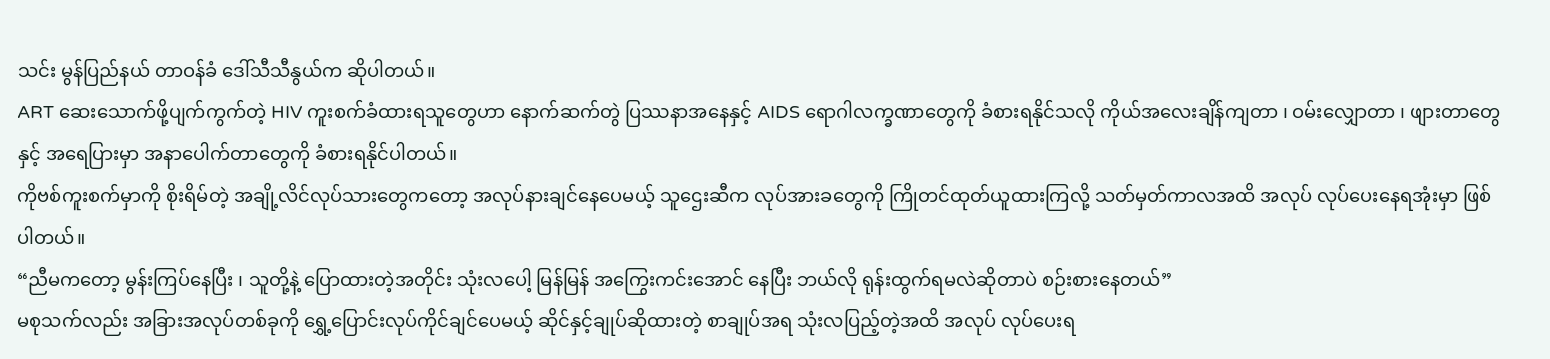သင်း မွန်ပြည်နယ် တာဝန်ခံ ဒေါ်သီသီနွယ်က ဆိုပါတယ်။
ART ဆေးသောက်ဖို့ပျက်ကွက်တဲ့ HIV ကူးစက်ခံထားရသူတွေဟာ နောက်ဆက်တွဲ ပြဿနာအနေနှင့် AIDS ရောဂါလက္ခဏာတွေကို ခံစားရနိုင်သလို ကိုယ်အလေးချိန်ကျတာ ၊ ဝမ်းလျှောတာ ၊ ဖျားတာတွေနှင့် အရေပြားမှာ အနာပေါက်တာတွေကို ခံစားရနိုင်ပါတယ်။
ကိုဗစ်ကူးစက်မှာကို စိုးရိမ်တဲ့ အချို့လိင်လုပ်သားတွေကတော့ အလုပ်နားချင်နေပေမယ့် သူဌေးဆီက လုပ်အားခတွေကို ကြိုတင်ထုတ်ယူထားကြလို့ သတ်မှတ်ကာလအထိ အလုပ် လုပ်ပေးနေရအုံးမှာ ဖြစ်ပါတယ်။
“ညီမကတော့ မွန်းကြပ်နေပြီး ၊ သူတို့နဲ့ ပြောထားတဲ့အတိုင်း သုံးလပေါ့ မြန်မြန် အကြွေးကင်းအောင် နေပြီး ဘယ်လို ရုန်းထွက်ရမလဲဆိုတာပဲ စဉ်းစားနေတယ်”
မစုသက်လည်း အခြားအလုပ်တစ်ခုကို ရွှေ့ပြောင်းလုပ်ကိုင်ချင်ပေမယ့် ဆိုင်နှင့်ချုပ်ဆိုထားတဲ့ စာချုပ်အရ သုံးလပြည့်တဲ့အထိ အလုပ် လုပ်ပေးရ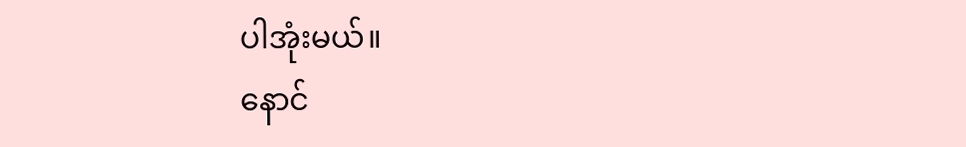ပါအုံးမယ်။
နောင်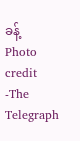ခန့်
Photo credit -The Telegraph